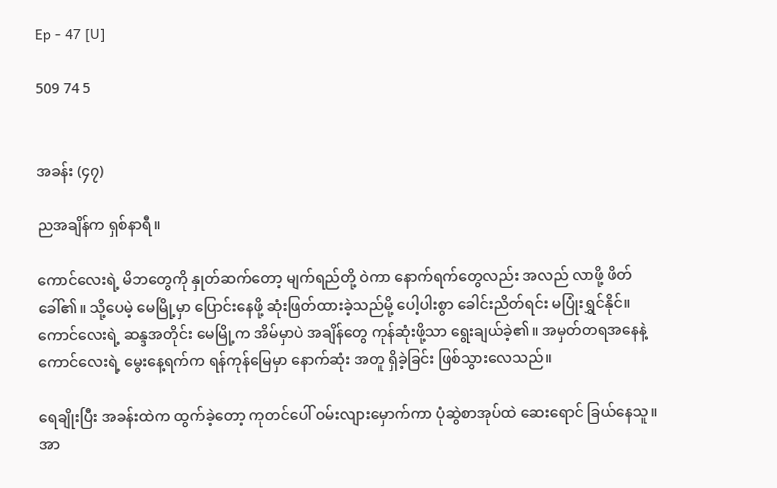Ep - 47 [U]

509 74 5


အခန်း (၄၇)

ညအချိန်က ရှစ်နာရီ။

ကောင်လေးရဲ့ မိဘတွေကို နှုတ်ဆက်တော့ မျက်ရည်တို့ ဝဲကာ နောက်ရက်တွေလည်း အလည် လာဖို့ ဖိတ်ခေါ်၏။ သို့ပေမဲ့ မေမြို့မှာ ပြောင်းနေဖို့ ဆုံးဖြတ်ထားခဲ့သည်မို့ ပေါ့ပါးစွာ ခေါင်းညိတ်ရင်း မပြုံးရွှင်နိုင်။ ကောင်လေးရဲ့ ဆန္ဒအတိုင်း မေမြို့က အိမ်မှာပဲ အချိန်တွေ ကုန်ဆုံးဖို့သာ ရွေးချယ်ခဲ့၏။ အမှတ်တရအနေနဲ့ ကောင်လေးရဲ့ မွေးနေ့ရက်က ရန်ကုန်မြေမှာ နောက်ဆုံး အတူ ရှိခဲ့ခြင်း ဖြစ်သွားလေသည်။

ရေချိုးပြီး အခန်းထဲက ထွက်ခဲ့တော့ ကုတင်ပေါ် ဝမ်းလျားမှောက်ကာ ပုံဆွဲစာအုပ်ထဲ ဆေးရောင် ခြယ်နေသူ။ အာ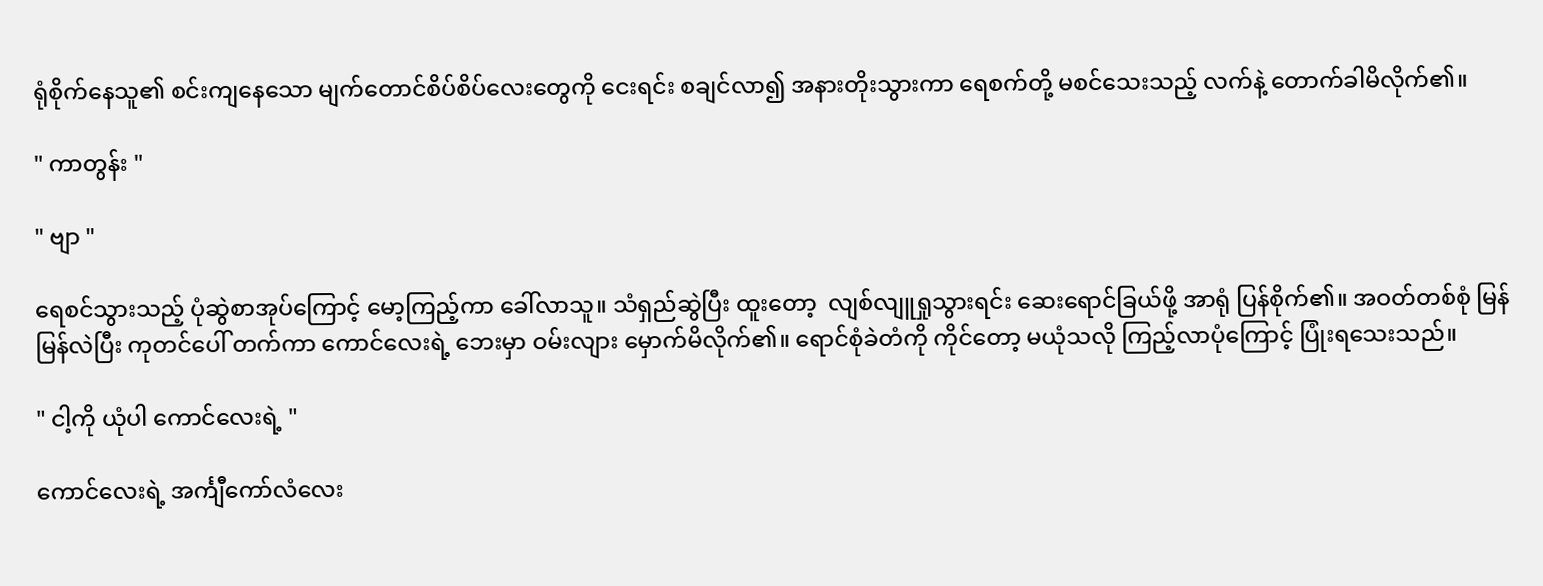ရုံစိုက်နေသူ၏ စင်းကျနေသော မျက်တောင်စိပ်စိပ်လေးတွေကို ငေးရင်း စချင်လာ၍ အနားတိုးသွားကာ ရေစက်တို့ မစင်သေးသည့် လက်နဲ့ တောက်ခါမိလိုက်၏။

" ကာတွန်း "

" ဗျာ "

ရေစင်သွားသည့် ပုံဆွဲစာအုပ်ကြောင့် မော့ကြည့်ကာ ခေါ်လာသူ။ သံရှည်ဆွဲပြီး ထူးတော့  လျစ်လျူရှုသွားရင်း ဆေးရောင်ခြယ်ဖို့ အာရုံ ပြန်စိုက်၏။ အဝတ်တစ်စုံ မြန်မြန်လဲပြီး ကုတင်ပေါ် တက်ကာ ကောင်လေးရဲ့ ဘေးမှာ ဝမ်းလျား မှောက်မိလိုက်၏။ ရောင်စုံခဲတံကို ကိုင်တော့ မယုံသလို ကြည့်လာပုံကြောင့် ပြုံးရသေးသည်။

" ငါ့ကို ယုံပါ ကောင်လေးရဲ့ "

ကောင်လေးရဲ့ အင်္ကျီကော်လံလေး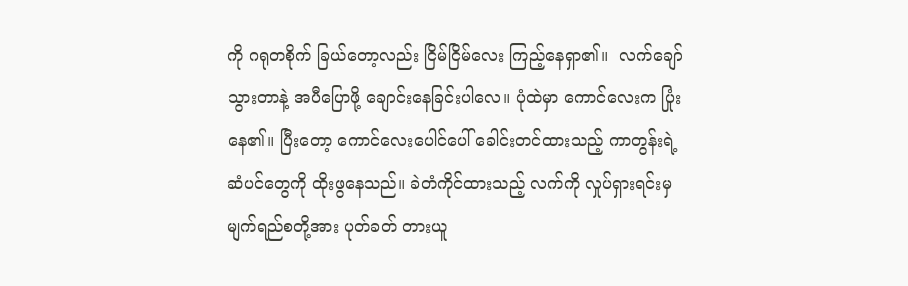ကို ဂရုတစိုက် ခြယ်တော့လည်း ငြိမ်ငြိမ်လေး ကြည့်နေရှာ၏။  လက်ချော်သွားတာနဲ့ အပီပြောဖို့ ချောင်းနေခြင်းပါလေ။ ပုံထဲမှာ ကောင်လေးက ပြုံးနေ၏။ ပြီးတော့ ကောင်လေးပေါင်ပေါ် ခေါင်းတင်ထားသည့် ကာတွန်းရဲ့ ဆံပင်တွေကို ထိုးဖွနေသည်။ ခဲတံကိုင်ထားသည့် လက်ကို လှုပ်ရှားရင်းမှ မျက်ရည်စတို့အား ပုတ်ခတ် တားယူ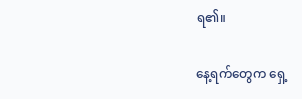ရ၏။

နေ့ရက်တွေက ရှေ့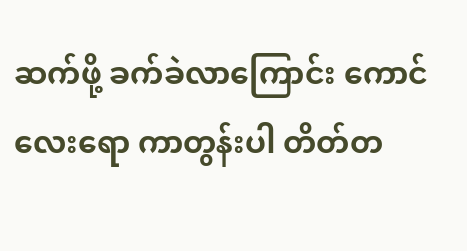ဆက်ဖို့ ခက်ခဲလာကြောင်း ကောင်လေးရော ကာတွန်းပါ တိတ်တ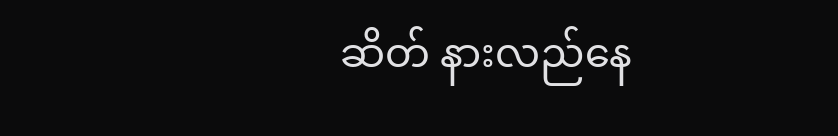ဆိတ် နားလည်နေ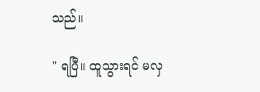သည်။

" ရပြီ။ ထူသွားရင် မလှ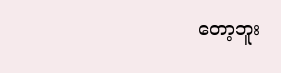တော့ဘူး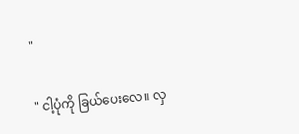"

" ငါ့ပုံကို ခြယ်ပေးလေ။ လှ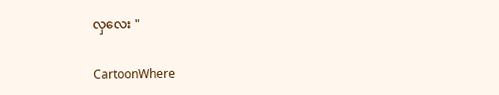လှလေး "

CartoonWhere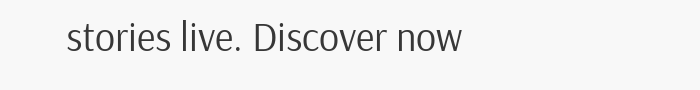stories live. Discover now